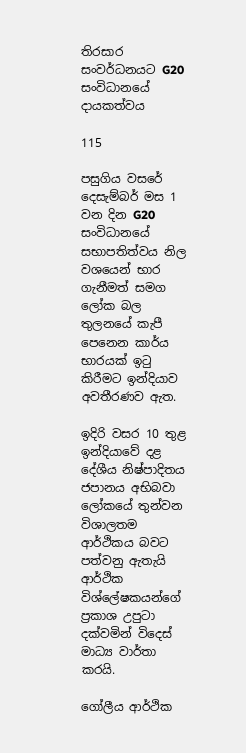තිරසාර සංවර්ධනයට G20 සංවිධානයේ දායකත්වය

115

පසුගිය වසරේ දෙසැම්බර් මස 1 වන දින G20 සංවිධානයේ සභාපතිත්වය නිල වශයෙන් භාර ගැනීමත් සමග ලෝක බල තුලනයේ කැපී පෙනෙන කාර්ය භාරයක් ඉටු කිරීමට ඉන්දියාව අවතීරණව ඇත.

ඉදිරි වසර 10 තුළ ඉන්දියාවේ දළ දේශීය නිෂ්පාදිතය ජපානය අභිබවා ලෝකයේ තුන්වන විශාලතම ආර්ථිකය බවට පත්වනු ඇතැයි ආර්ථික විශ්ලේෂකයන්ගේ ප්‍රකාශ උපුටා දක්වමින් විදෙස් මාධ්‍ය වාර්තා කරයි.

ගෝලීය ආර්ථික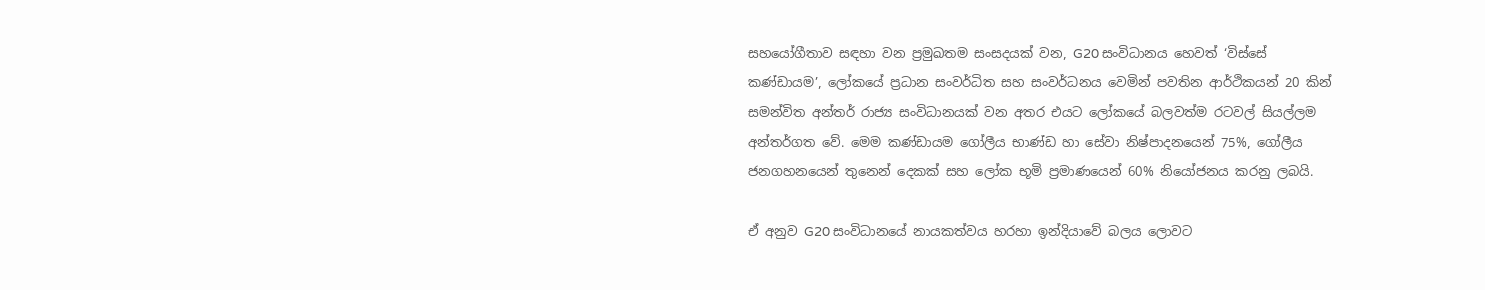සහයෝගීතාව සඳහා වන ප්‍රමුඛතම සංසදයක් වන, G20 සංවිධානය හෙවත් ‘විස්සේ කණ්ඩායම’, ලෝකයේ ප්‍රධාන සංවර්ධිත සහ සංවර්ධනය වෙමින් පවතින ආර්ථිකයන් 20 කින් සමන්විත අන්තර් රාජ්‍ය සංවිධානයක් වන අතර එයට ලෝකයේ බලවත්ම රටවල් සියල්ලම අන්තර්ගත වේ. මෙම කණ්ඩායම ගෝලීය භාණ්ඩ හා සේවා නිෂ්පාදනයෙන් 75%, ගෝලීය ජනගහනයෙන් තුනෙන් දෙකක් සහ ලෝක භූමි ප්‍රමාණයෙන් 60% නියෝජනය කරනු ලබයි.

ඒ අනුව G20 සංවිධානයේ නායකත්වය හරහා ඉන්දියාවේ බලය ලොවට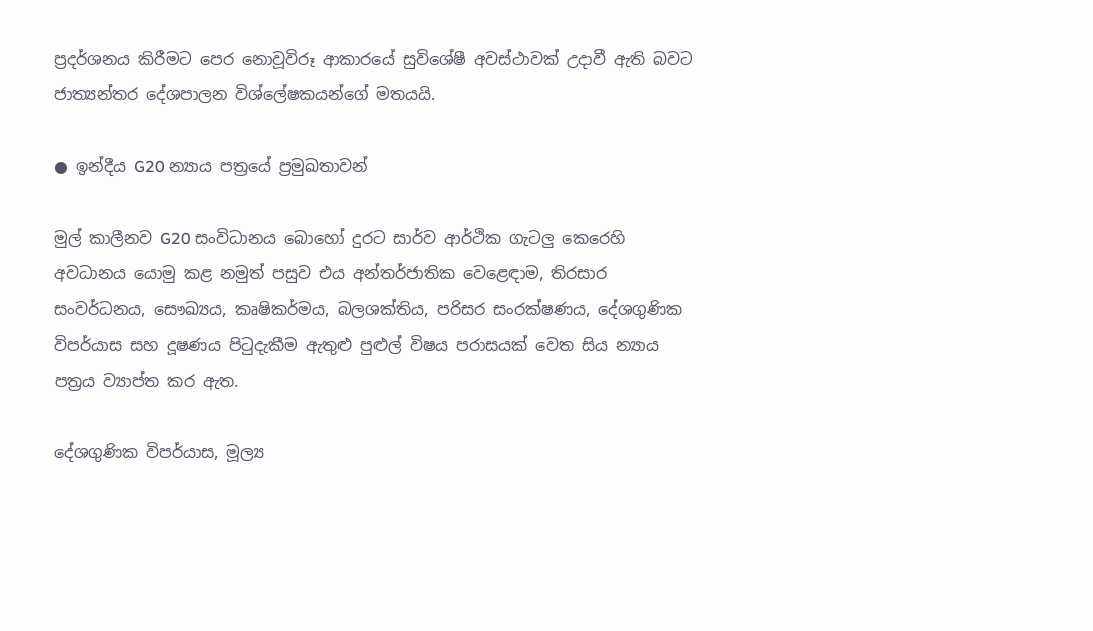ප්‍රදර්ශනය කිරීමට පෙර නොවූවිරූ ආකාරයේ සුවිශේෂී අවස්ථාවක් උදාවී ඇති බවට ජාත්‍යන්තර දේශපාලන විශ්ලේෂකයන්ගේ මතයයි.

● ඉන්දීය G20 න්‍යාය පත්‍රයේ ප්‍රමුඛතාවන්

මුල් කාලීනව G20 සංවිධානය බොහෝ දුරට සාර්ව ආර්ථික ගැටලු කෙරෙහි අවධානය යොමු කළ නමුත් පසුව එය අන්තර්ජාතික වෙළෙඳාම, තිරසාර සංවර්ධනය, සෞඛ්‍යය, කෘෂිකර්මය, බලශක්තිය, පරිසර සංරක්ෂණය, දේශගුණික විපර්යාස සහ දූෂණය පිටුදැකීම ඇතුළු පුළුල් විෂය පරාසයක් වෙත සිය න්‍යාය පත්‍රය ව්‍යාප්ත කර ඇත.

දේශගුණික විපර්යාස, මූල්‍ය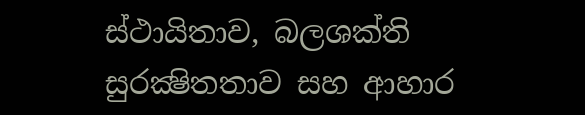ස්ථායිතාව, බලශක්ති සුරක්‍ෂිතතාව සහ ආහාර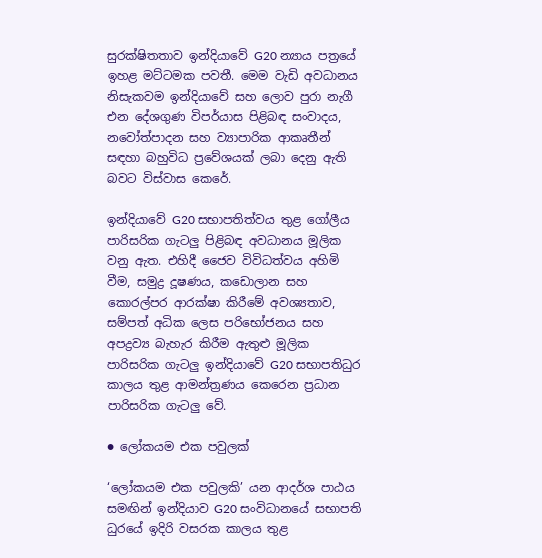සුරක්ෂිතතාව ඉන්දියාවේ G20 න්‍යාය පත්‍රයේ ඉහළ මට්ටමක පවතී. මෙම වැඩි අවධානය නිසැකවම ඉන්දියාවේ සහ ලොව පුරා නැගී එන දේශගුණ විපර්යාස පිළිබඳ සංවාදය, නවෝත්පාදන සහ ව්‍යාපාරික ආකෘතීන් සඳහා බහුවිධ ප්‍රවේශයක් ලබා දෙනු ඇති බවට විස්වාස කෙරේ.

ඉන්දියාවේ G20 සභාපතිත්වය තුළ ගෝලීය පාරිසරික ගැටලු පිළිබඳ අවධානය මූලික වනු ඇත. එහිදී ජෛව විවිධත්වය අහිමි වීම, සමුද්‍ර දූෂණය, කඩොලාන සහ කොරල්පර ආරක්ෂා කිරීමේ අවශ්‍යතාව, සම්පත් අධික ලෙස පරිභෝජනය සහ අපද්‍රව්‍ය බැහැර කිරීම ඇතුළු මූලික පාරිසරික ගැටලු ඉන්දියාවේ G20 සභාපතිධුර කාලය තුළ ආමන්ත්‍රණය කෙරෙන ප්‍රධාන පාරිසරික ගැටලු වේ.

● ලෝකයම එක පවුලක්

‘ලෝකයම එක පවුලකි’ යන ආදර්ශ පාඨය සමඟින් ඉන්දියාව G20 සංවිධානයේ සභාපති ධුරයේ ඉදිරි වසරක කාලය තුළ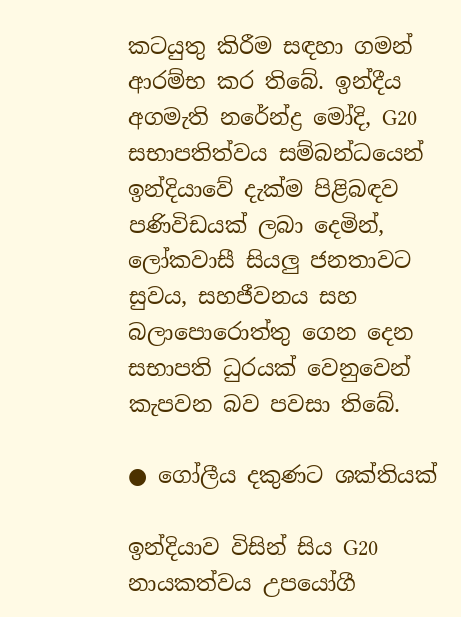කටයුතු කිරීම සඳහා ගමන් ආරම්භ කර තිබේ. ඉන්දීය අගමැති නරේන්ද්‍ර මෝදි, G20 සභාපතිත්වය සම්බන්ධයෙන් ඉන්දියාවේ දැක්ම පිළිබඳව පණිවිඩයක් ලබා දෙමින්, ලෝකවාසී සියලු ජනතාවට සුවය, සහජීවනය සහ බලාපොරොත්තු ගෙන දෙන සභාපති ධුරයක් වෙනුවෙන් කැපවන බව පවසා තිබේ.

● ගෝලීය දකුණට ශක්තියක්

ඉන්දියාව විසින් සිය G20 නායකත්වය උපයෝගී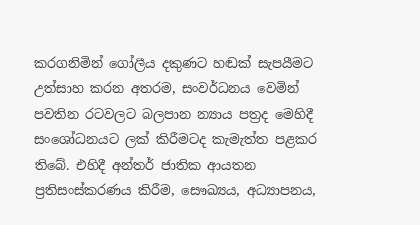කරගනිමින් ගෝලීය දකුණට හඬක් සැපයීමට උත්සාහ කරන අතරම, සංවර්ධනය වෙමින් පවතින රටවලට බලපාන න්‍යාය පත්‍රද මෙහිදී සංශෝධනයට ලක් කිරීමටද කැමැත්ත පළකර තිබේ. එහිදී අන්තර් ජාතික ආයතන ප්‍රතිසංස්කරණය කිරීම, සෞඛ්‍යය, අධ්‍යාපනය,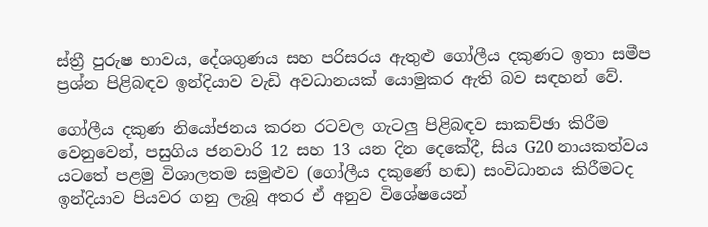ස්ත්‍රී පුරුෂ භාවය, දේශගුණය සහ පරිසරය ඇතුළු ගෝලීය දකුණට ඉතා සමීප ප්‍රශ්න පිළිබඳව ඉන්දියාව වැඩි අවධානයක් යොමුකර ඇති බව සඳහන් වේ.

ගෝලීය දකුණ නියෝජනය කරන රටවල ගැටලු පිළිබඳව සාකච්ඡා කිරීම වෙනුවෙන්, පසුගිය ජනවාරි 12 සහ 13 යන දින දෙකේදී, සිය G20 නායකත්වය යටතේ පළමු විශාලතම සමුළුව (ගෝලීය දකුණේ හඬ) සංවිධානය කිරීමටද ඉන්දියාව පියවර ගනු ලැබූ අතර ඒ අනුව විශේෂයෙන්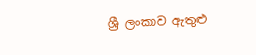ශ්‍රී ලංකාව ඇතුළු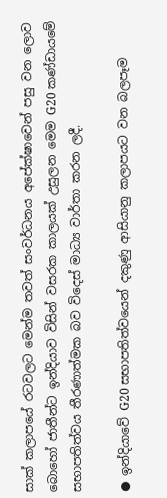සාක් කලාපයේ රටවලට මෙන්ම තවත් සංවර්ධනය අපේක්ෂාවෙන් පසු වන ලොව බොහෝ ජාතීන්ට ඉන්දියාව විසින් වසරක කාලයක් උසුලන මෙම G20 කණ්ඩායමේ සභාපතිත්වය තීරණාත්මක බව විදෙස් මාධ්‍ය වාර්තා කරන ලදී.

● ඉන්දියාවේ G20 සභාපතිත්වයෙන් දකුණු ආසියානු කලාපයට වන බලපෑම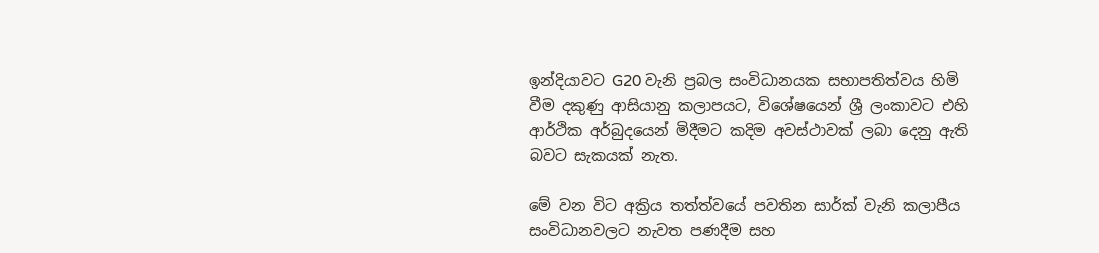ඉන්දියාවට G20 වැනි ප්‍රබල සංවිධානයක සභාපතිත්වය හිමි වීම දකුණු ආසියානු කලාපයට, විශේෂයෙන් ශ්‍රී ලංකාවට එහි ආර්ථික අර්බුදයෙන් මිදීමට කදිම අවස්ථාවක් ලබා දෙනු ඇති බවට සැකයක් නැත.

මේ වන විට අක්‍රිය තත්ත්වයේ පවතින සාර්ක් වැනි කලාපීය සංවිධානවලට නැවත පණදීම සහ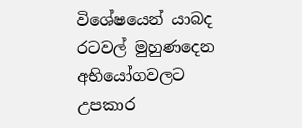විශේෂයෙන් යාබද රටවල් මුහුණදෙන අභියෝගවලට උපකාර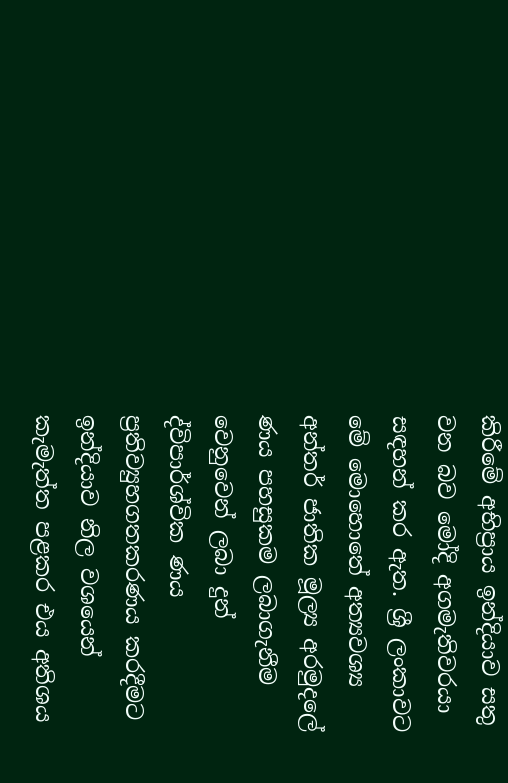කිරීමේ අභිප්‍රාය ඉන්දියාව සතු වන බව මෝදි අගමැතිවරයා සඳහන් කර ඇත. ශ්‍රී ලංකාවට මේ මොහොතේ අත්‍යවශ්‍ය අන්තර් ජාතික මූල්‍ය අරමුදලේ ණය පහසුකම ලබාගැනීම වෙනුවෙන් ලබා දුන් ද්විපාර්ශ්වික ණය ප්‍රතිව්‍යුහගතකරණය කරදීමට ඉන්දියාව නිල වශයෙන් කැමැත්ත පළකර එය අතිශය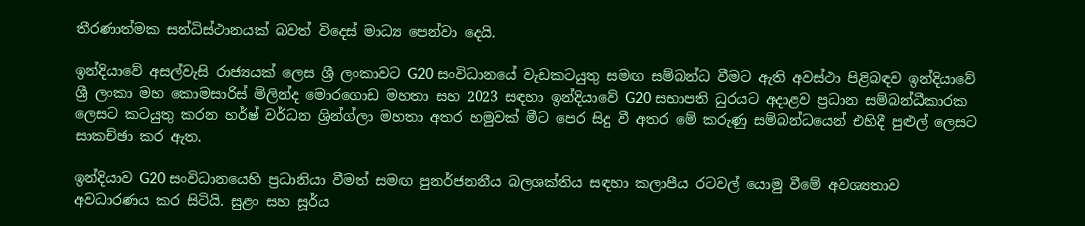තීරණාත්මක සන්ධිස්ථානයක් බවත් විදෙස් මාධ්‍ය පෙන්වා දෙයි.

ඉන්දියාවේ අසල්වැසි රාජ්‍යයක් ලෙස ශ්‍රී ලංකාවට G20 සංවිධානයේ වැඩකටයුතු සමඟ සම්බන්ධ වීමට ඇති අවස්ථා පිළිබඳව ඉන්දියාවේ ශ්‍රී ලංකා මහ කොමසාරිස් මිලින්ද මොරගොඩ මහතා සහ 2023 සඳහා ඉන්දියාවේ G20 සභාපති ධුරයට අදාළව ප්‍රධාන සම්බන්ධීකාරක ලෙසට කටයුතු කරන හර්ෂ් වර්ධන ශ්‍රින්ග්ලා මහතා අතර හමුවක් මීට පෙර සිදු වී අතර මේ කරුණු සම්බන්ධයෙන් එහිදී පුළුල් ලෙසට සාකච්ඡා කර ඇත.

ඉන්දියාව G20 සංවිධානයෙහි ප්‍රධානියා වීමත් සමඟ පුනර්ජනනීය බලශක්තිය සඳහා කලාපීය රටවල් යොමු වීමේ අවශ්‍යතාව අවධාරණය කර සිටියි. සුළං සහ සූර්ය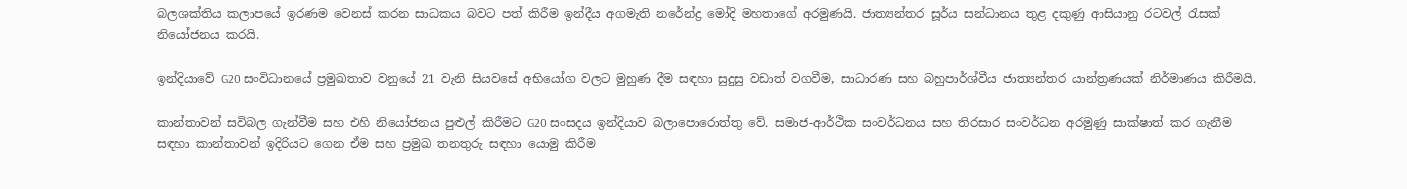බලශක්තිය කලාපයේ ඉරණම වෙනස් කරන සාධකය බවට පත් කිරීම ඉන්දීය අගමැති නරේන්ද්‍ර මෝදි මහතාගේ අරමුණයි. ජාත්‍යන්තර සූර්ය සන්ධානය තුළ දකුණු ආසියානු රටවල් රැසක් නියෝජනය කරයි.

ඉන්දියාවේ G20 සංවිධානයේ ප්‍රමුඛතාව වනුයේ 21 වැනි සියවසේ අභියෝග වලට මුහුණ දීම සඳහා සුදුසු වඩාත් වගවීම, සාධාරණ සහ බහුපාර්ශ්වීය ජාත්‍යන්තර යාන්ත්‍රණයක් නිර්මාණය කිරීමයි.

කාන්තාවන් සවිබල ගැන්වීම සහ එහි නියෝජනය පුළුල් කිරීමට G20 සංසදය ඉන්දියාව බලාපොරොත්තු වේ. සමාජ-ආර්ථික සංවර්ධනය සහ තිරසාර සංවර්ධන අරමුණු සාක්ෂාත් කර ගැනීම සඳහා කාන්තාවන් ඉදිරියට ගෙන ඒම සහ ප්‍රමුඛ තනතුරු සඳහා යොමු කිරීම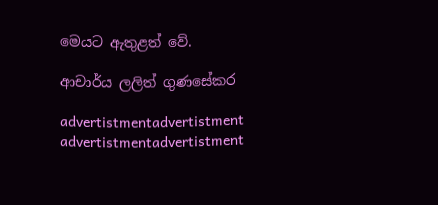මෙයට ඇතුළත් වේ.

ආචාර්ය ලලිත් ගුණසේකර

advertistmentadvertistment
advertistmentadvertistment